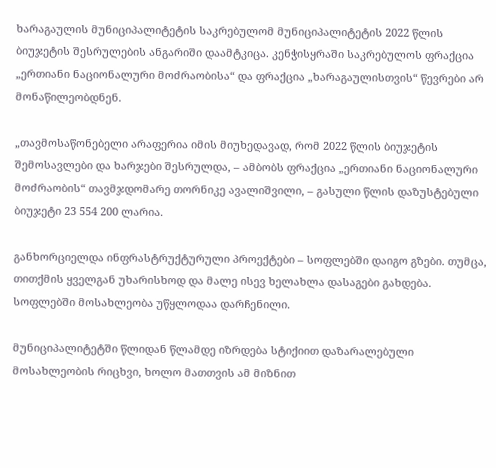ხარაგაულის მუნიციპალიტეტის საკრებულომ მუნიციპალიტეტის 2022 წლის ბიუჯეტის შესრულების ანგარიში დაამტკიცა. კენჭისყრაში საკრებულოს ფრაქცია „ერთიანი ნაციონალური მოძრაობისა“ და ფრაქცია „ხარაგაულისთვის“ წევრები არ მონაწილეობდნენ.

„თავმოსაწონებელი არაფერია იმის მიუხედავად, რომ 2022 წლის ბიუჯეტის შემოსავლები და ხარჯები შესრულდა, – ამბობს ფრაქცია „ერთიანი ნაციონალური მოძრაობის“ თავმჯდომარე თორნიკე ავალიშვილი, – გასული წლის დაზუსტებული ბიუჯეტი 23 554 200 ლარია.

განხორციელდა ინფრასტრუქტურული პროექტები – სოფლებში დაიგო გზები. თუმცა, თითქმის ყველგან უხარისხოდ და მალე ისევ ხელახლა დასაგები გახდება. სოფლებში მოსახლეობა უწყლოდაა დარჩენილი.

მუნიციპალიტეტში წლიდან წლამდე იზრდება სტიქიით დაზარალებული მოსახლეობის რიცხვი, ხოლო მათთვის ამ მიზნით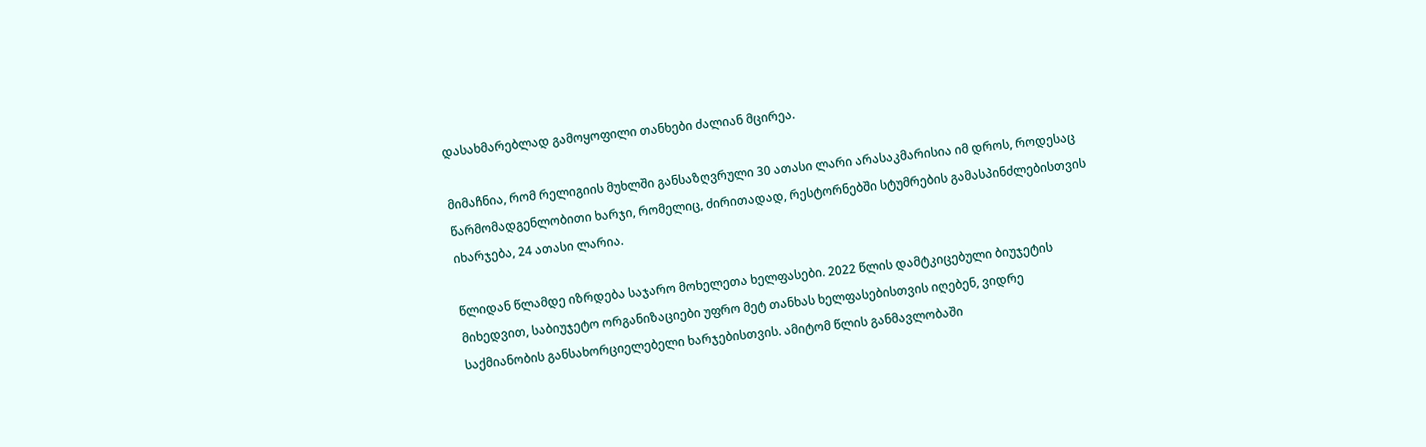დასახმარებლად გამოყოფილი თანხები ძალიან მცირეა.

მიმაჩნია, რომ რელიგიის მუხლში განსაზღვრული 30 ათასი ლარი არასაკმარისია იმ დროს, როდესაც წარმომადგენლობითი ხარჯი, რომელიც, ძირითადად, რესტორნებში სტუმრების გამასპინძლებისთვის იხარჯება, 24 ათასი ლარია.

წლიდან წლამდე იზრდება საჯარო მოხელეთა ხელფასები. 2022 წლის დამტკიცებული ბიუჯეტის მიხედვით, საბიუჯეტო ორგანიზაციები უფრო მეტ თანხას ხელფასებისთვის იღებენ, ვიდრე საქმიანობის განსახორციელებელი ხარჯებისთვის. ამიტომ წლის განმავლობაში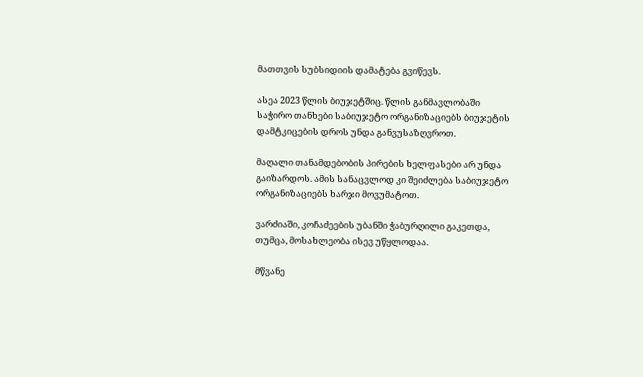მათთვის სუბსიდიის დამატება გვიწევს.

ასეა 2023 წლის ბიუჯეტშიც. წლის განმავლობაში საჭირო თანხები საბიუჯეტო ორგანიზაციებს ბიუჯეტის დამტკიცების დროს უნდა განვუსაზღვროთ.

მაღალი თანამდებობის პირების ხელფასები არ უნდა გაიზარდოს. ამის სანაცვლოდ კი შეიძლება საბიუჯეტო ორგანიზაციებს ხარჯი მოვუმატოთ.

ვარძიაში, კოჩაძეების უბანში ჭაბურღილი გაკეთდა, თუმცა, მოსახლეობა ისევ უწყლოდაა.

მწვანე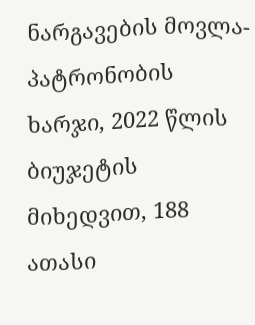ნარგავების მოვლა-პატრონობის ხარჯი, 2022 წლის ბიუჯეტის მიხედვით, 188 ათასი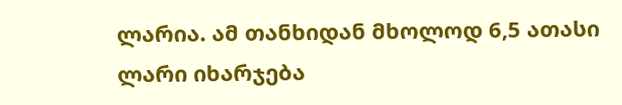ლარია. ამ თანხიდან მხოლოდ 6,5 ათასი ლარი იხარჯება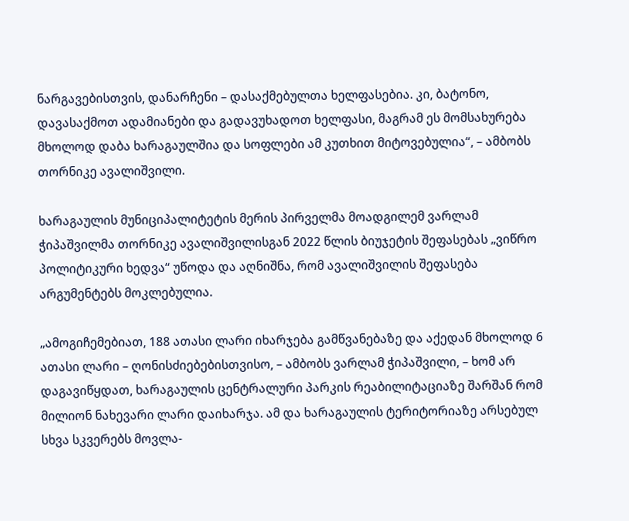ნარგავებისთვის, დანარჩენი – დასაქმებულთა ხელფასებია. კი, ბატონო, დავასაქმოთ ადამიანები და გადავუხადოთ ხელფასი, მაგრამ ეს მომსახურება მხოლოდ დაბა ხარაგაულშია და სოფლები ამ კუთხით მიტოვებულია“, – ამბობს თორნიკე ავალიშვილი.

ხარაგაულის მუნიციპალიტეტის მერის პირველმა მოადგილემ ვარლამ ჭიპაშვილმა თორნიკე ავალიშვილისგან 2022 წლის ბიუჯეტის შეფასებას „ვიწრო პოლიტიკური ხედვა“ უწოდა და აღნიშნა, რომ ავალიშვილის შეფასება არგუმენტებს მოკლებულია.

„ამოგიჩემებიათ, 188 ათასი ლარი იხარჯება გამწვანებაზე და აქედან მხოლოდ 6 ათასი ლარი – ღონისძიებებისთვისო, – ამბობს ვარლამ ჭიპაშვილი, – ხომ არ დაგავიწყდათ, ხარაგაულის ცენტრალური პარკის რეაბილიტაციაზე შარშან რომ მილიონ ნახევარი ლარი დაიხარჯა. ამ და ხარაგაულის ტერიტორიაზე არსებულ სხვა სკვერებს მოვლა-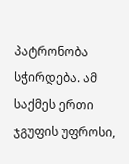პატრონობა სჭირდება. ამ საქმეს ერთი ჯგუფის უფროსი,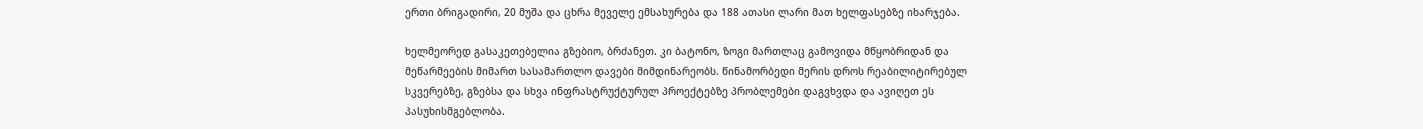ერთი ბრიგადირი, 20 მუშა და ცხრა მეველე ემსახურება და 188 ათასი ლარი მათ ხელფასებზე იხარჯება.

ხელმეორედ გასაკეთებელია გზებიო, ბრძანეთ. კი ბატონო, ზოგი მართლაც გამოვიდა მწყობრიდან და მეწარმეების მიმართ სასამართლო დავები მიმდინარეობს. წინამორბედი მერის დროს რეაბილიტირებულ სკვერებზე, გზებსა და სხვა ინფრასტრუქტურულ პროექტებზე პრობლემები დაგვხვდა და ავიღეთ ეს პასუხისმგებლობა.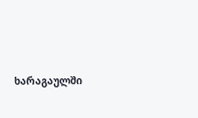ხარაგაულში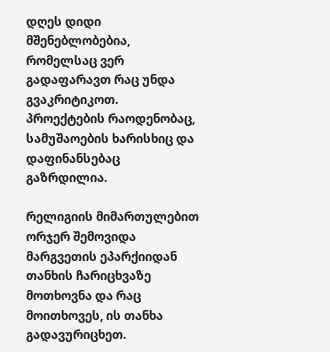დღეს დიდი მშენებლობებია, რომელსაც ვერ გადაფარავთ რაც უნდა გვაკრიტიკოთ. პროექტების რაოდენობაც, სამუშაოების ხარისხიც და დაფინანსებაც გაზრდილია.

რელიგიის მიმართულებით ორჯერ შემოვიდა მარგვეთის ეპარქიიდან თანხის ჩარიცხვაზე მოთხოვნა და რაც მოითხოვეს, ის თანხა გადავურიცხეთ.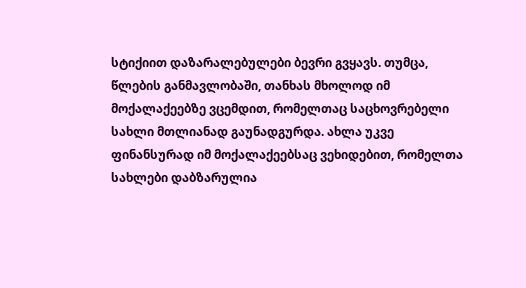სტიქიით დაზარალებულები ბევრი გვყავს. თუმცა, წლების განმავლობაში, თანხას მხოლოდ იმ მოქალაქეებზე ვცემდით, რომელთაც საცხოვრებელი სახლი მთლიანად გაუნადგურდა. ახლა უკვე ფინანსურად იმ მოქალაქეებსაც ვეხიდებით, რომელთა სახლები დაბზარულია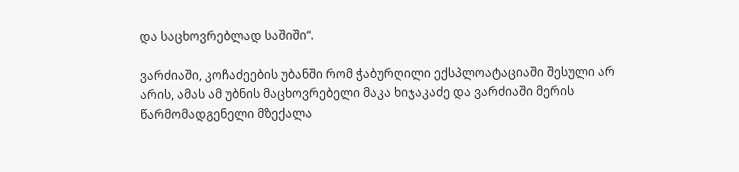და საცხოვრებლად საშიში“.

ვარძიაში, კოჩაძეების უბანში რომ ჭაბურღილი ექსპლოატაციაში შესული არ არის, ამას ამ უბნის მაცხოვრებელი მაკა ხიჯაკაძე და ვარძიაში მერის წარმომადგენელი მზექალა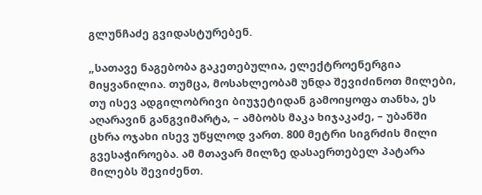გლუნჩაძე გვიდასტურებენ.

„სათავე ნაგებობა გაკეთებულია, ელექტროენერგია მიყვანილია. თუმცა, მოსახლეობამ უნდა შევიძინოთ მილები, თუ ისევ ადგილობრივი ბიუჯეტიდან გამოიყოფა თანხა, ეს აღარავინ განგვიმარტა, – ამბობს მაკა ხიჯაკაძე, – უბანში ცხრა ოჯახი ისევ უწყლოდ ვართ. 800 მეტრი სიგრძის მილი გვესაჭიროება. ამ მთავარ მილზე დასაერთებელ პატარა მილებს შევიძენთ.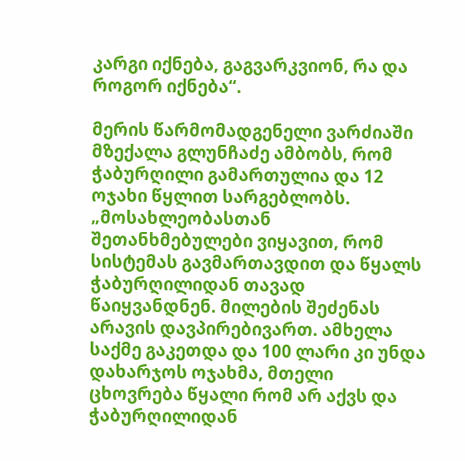კარგი იქნება, გაგვარკვიონ, რა და როგორ იქნება“.

მერის წარმომადგენელი ვარძიაში მზექალა გლუნჩაძე ამბობს, რომ ჭაბურღილი გამართულია და 12 ოჯახი წყლით სარგებლობს. „მოსახლეობასთან შეთანხმებულები ვიყავით, რომ სისტემას გავმართავდით და წყალს ჭაბურღილიდან თავად წაიყვანდნენ. მილების შეძენას არავის დავპირებივართ. ამხელა საქმე გაკეთდა და 100 ლარი კი უნდა დახარჯოს ოჯახმა, მთელი ცხოვრება წყალი რომ არ აქვს და ჭაბურღილიდან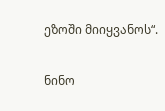ეზოში მიიყვანოს“.

ნინო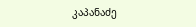კაპანაძე